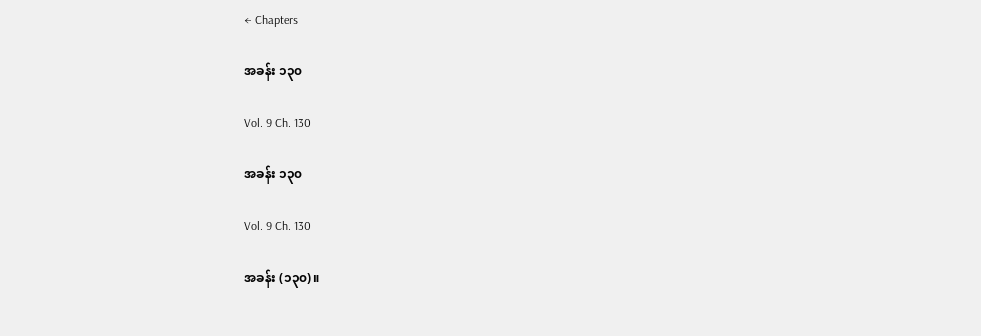← Chapters

အခန်း ၁၃၀

Vol. 9 Ch. 130

အခန်း ၁၃၀

Vol. 9 Ch. 130

အခန်း (၁၃၀)။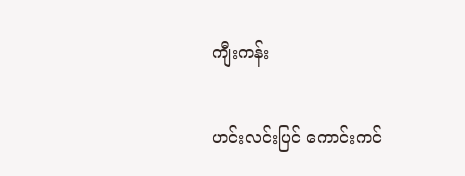ကျီးကန်း

ဟင်းလင်းပြင် ကောင်းကင်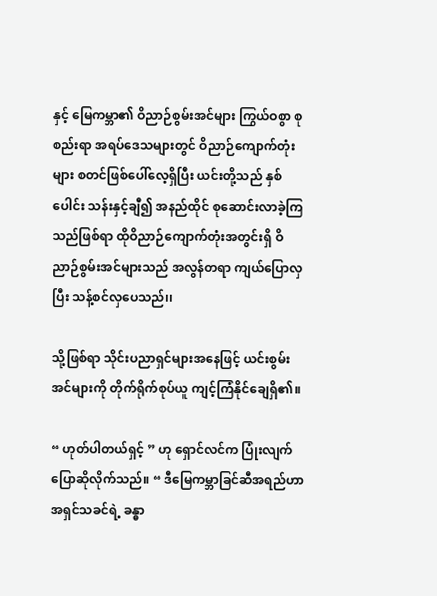နှင့် မြေကမ္ဘာ၏ ဝိညာဉ်စွမ်းအင်များ ကြွယ်ဝစွာ စုစည်းရာ အရပ်ဒေသများတွင် ဝိညာဉ်ကျောက်တုံးများ စတင်ဖြစ်ပေါ်လေ့ရှိပြီး ယင်းတို့သည် နှစ်ပေါင်း သန်းနှင့်ချီ၍ အနည်ထိုင် စုဆောင်းလာခဲ့ကြသည်ဖြစ်ရာ ထိုဝိညာဉ်ကျောက်တုံးအတွင်းရှိ ဝိညာဉ်စွမ်းအင်များသည် အလွန်တရာ ကျယ်ပြောလှပြီး သန့်စင်လှပေသည်၊၊

သို့ဖြစ်ရာ သိုင်းပညာရှင်များအနေဖြင့် ယင်းစွမ်းအင်များကို တိုက်ရိုက်စုပ်ယူ ကျင့်ကြံနိုင်ချေရှိ၏။

“ ဟုတ်ပါတယ်ရှင့် ” ဟု ရှောင်လင်က ပြုံးလျက် ပြောဆိုလိုက်သည်။ “ ဒီမြေကမ္ဘာခြင်ဆီအရည်ဟာ အရှင်သခင်ရဲ့ ခန္ဓာ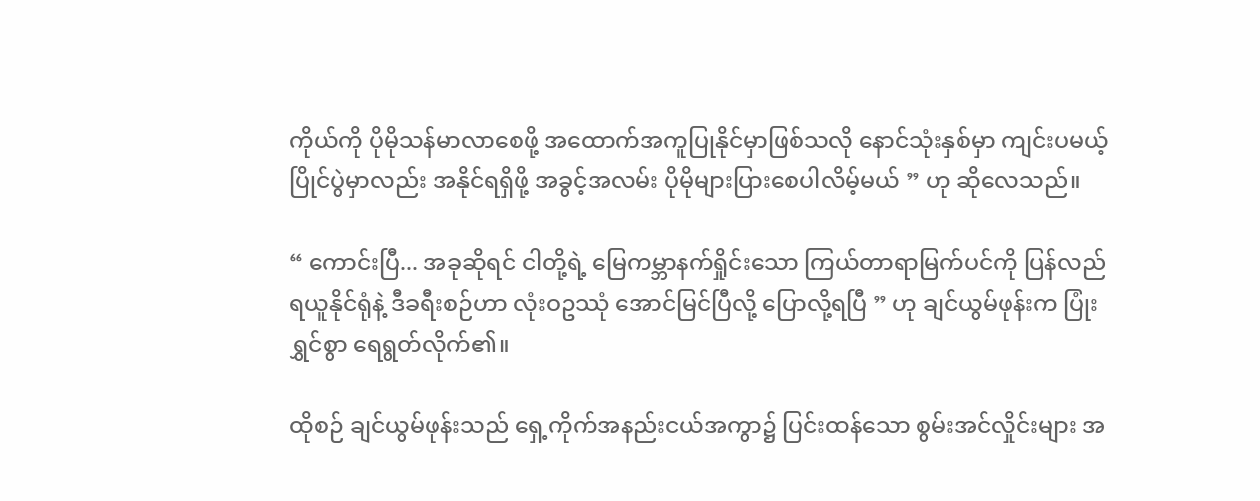ကိုယ်ကို ပိုမိုသန်မာလာစေဖို့ အထောက်အကူပြုနိုင်မှာဖြစ်သလို နောင်သုံးနှစ်မှာ ကျင်းပမယ့် ပြိုင်ပွဲမှာလည်း အနိုင်ရရှိဖို့ အခွင့်အလမ်း ပိုမိုများပြားစေပါလိမ့်မယ် ” ဟု ဆိုလေသည်။

“ ကောင်းပြီ... အခုဆိုရင် ငါတို့ရဲ့ မြေကမ္ဘာနက်ရှိုင်းသော ကြယ်တာရာမြက်ပင်ကို ပြန်လည်ရယူနိုင်ရုံနဲ့ ဒီခရီးစဉ်ဟာ လုံးဝဥဿုံ အောင်မြင်ပြီလို့ ပြောလို့ရပြီ ” ဟု ချင်ယွမ်ဖုန်းက ပြုံးရွှင်စွာ ရေရွတ်လိုက်၏။

ထိုစဉ် ချင်ယွမ်ဖုန်းသည် ရှေ့ကိုက်အနည်းငယ်အကွာ၌ ပြင်းထန်သော စွမ်းအင်လှိုင်းများ အ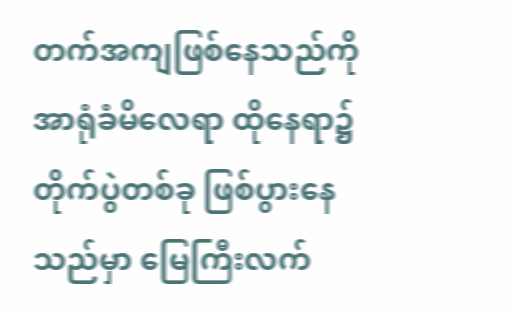တက်အကျဖြစ်နေသည်ကို အာရုံခံမိလေရာ ထိုနေရာ၌ တိုက်ပွဲတစ်ခု ဖြစ်ပွားနေသည်မှာ မြေကြီးလက်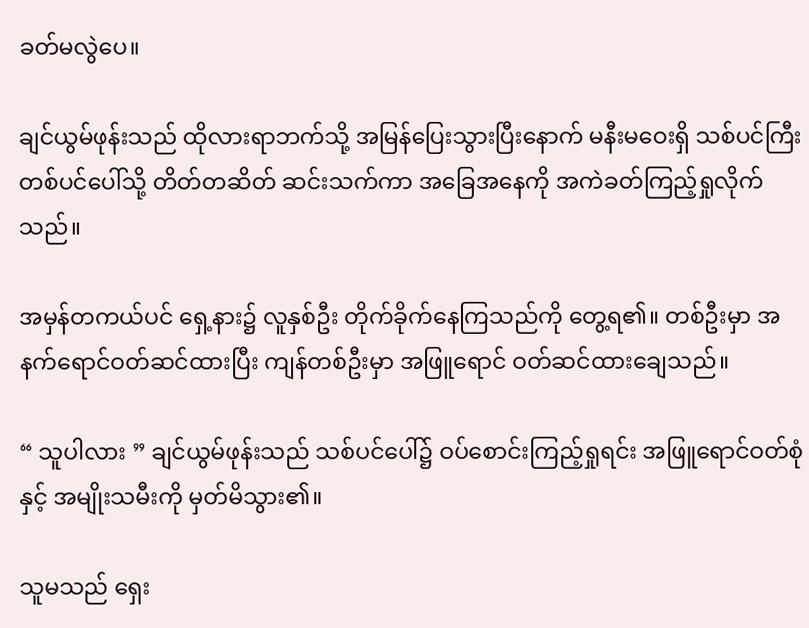ခတ်မလွဲပေ။

ချင်ယွမ်ဖုန်းသည် ထိုလားရာဘက်သို့ အမြန်ပြေးသွားပြီးနောက် မနီးမဝေးရှိ သစ်ပင်ကြီးတစ်ပင်ပေါ်သို့ တိတ်တဆိတ် ဆင်းသက်ကာ အခြေအနေကို အကဲခတ်ကြည့်ရှုလိုက်သည်။

အမှန်တကယ်ပင် ရှေ့နား၌ လူနှစ်ဦး တိုက်ခိုက်နေကြသည်ကို တွေ့ရ၏။ တစ်ဦးမှာ အနက်ရောင်ဝတ်ဆင်ထားပြီး ကျန်တစ်ဦးမှာ အဖြူရောင် ဝတ်ဆင်ထားချေသည်။

“ သူပါလား ” ချင်ယွမ်ဖုန်းသည် သစ်ပင်ပေါ်၌ ဝပ်စောင်းကြည့်ရှုရင်း အဖြူရောင်ဝတ်စုံနှင့် အမျိုးသမီးကို မှတ်မိသွား၏။

သူမသည် ရှေး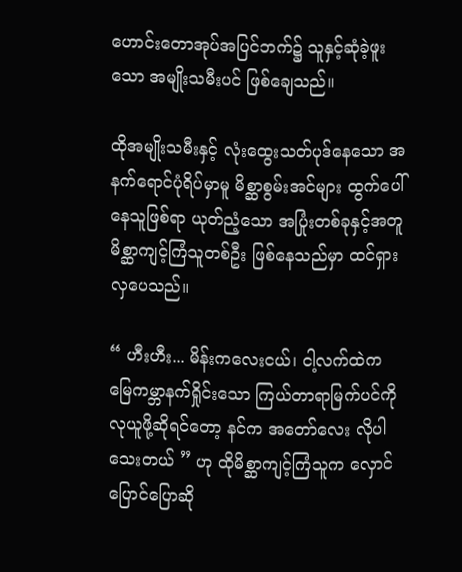ဟောင်းတောအုပ်အပြင်ဘက်၌ သူနှင့်ဆုံခဲ့ဖူးသော အမျိုးသမီးပင် ဖြစ်ချေသည်။

ထိုအမျိုးသမီးနှင့် လုံးထွေးသတ်ပုဒ်နေသော အနက်ရောင်ပုံရိပ်မှာမူ မိစ္ဆာစွမ်းအင်များ ထွက်ပေါ်နေသူဖြစ်ရာ ယုတ်ညံ့သော အပြုံးတစ်ခုနှင့်အတူ မိစ္ဆာကျင့်ကြံသူတစ်ဦး ဖြစ်နေသည်မှာ ထင်ရှားလှပေသည်။

“ ဟီးဟီး... မိန်းကလေးငယ်၊ ငါ့လက်ထဲက မြေကမ္ဘာနက်ရှိုင်းသော ကြယ်တာရာမြက်ပင်ကို လုယူဖို့ဆိုရင်တော့ နင်က အတော်လေး လိုပါသေးတယ် ” ဟု ထိုမိစ္ဆာကျင့်ကြံသူက လှောင်ပြောင်ပြောဆို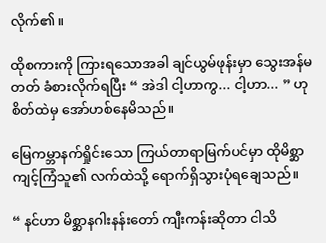လိုက်၏။

ထိုစကားကို ကြားရသောအခါ ချင်ယွမ်ဖုန်းမှာ သွေးအန်မတတ် ခံစားလိုက်ရပြီး “ အဲဒါ ငါ့ဟာကွ... ငါ့ဟာ... ” ဟု စိတ်ထဲမှ အော်ဟစ်နေမိသည်။

မြေကမ္ဘာနက်ရှိုင်းသော ကြယ်တာရာမြက်ပင်မှာ ထိုမိစ္ဆာကျင့်ကြံသူ၏ လက်ထဲသို့ ရောက်ရှိသွားပုံရချေသည်။

“ နင်ဟာ မိစ္ဆာနဂါးနန်းတော် ကျီးကန်းဆိုတာ ငါသိ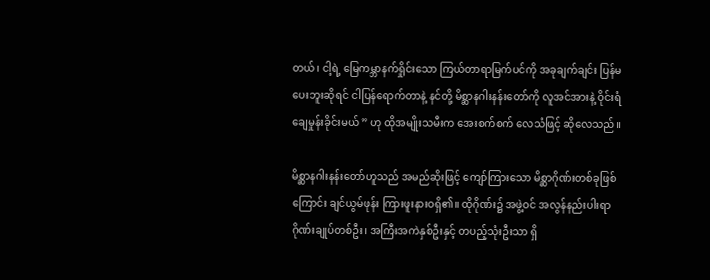တယ်၊ ငါ့ရဲ့ မြေကမ္ဘာနက်ရှိုင်းသော ကြယ်တာရာမြက်ပင်ကို အခုချက်ချင်း ပြန်မပေးဘူးဆိုရင် ငါပြန်ရောက်တာနဲ့ နင်တို့ မိစ္ဆာနဂါးနန်းတော်ကို လူအင်အားနဲ့ ဝိုင်းရံချေမှုန်းခိုင်းမယ် ” ဟု ထိုအမျိုးသမီးက အေးစက်စက် လေသံဖြင့် ဆိုလေသည်။

မိစ္ဆာနဂါးနန်းတော်ဟူသည် အမည်ဆိုးဖြင့် ကျော်ကြားသော မိစ္ဆာဂိုဏ်းတစ်ခုဖြစ်ကြောင်း ချင်ယွမ်ဖုန်း ကြားဖူးနားဝရှိ၏။ ထိုဂိုဏ်း၌ အဖွဲ့ဝင် အလွန်နည်းပါးရာ ဂိုဏ်းချုပ်တစ်ဦး၊ အကြီးအကဲနှစ်ဦးနှင့် တပည့်သုံးဦးသာ ရှိ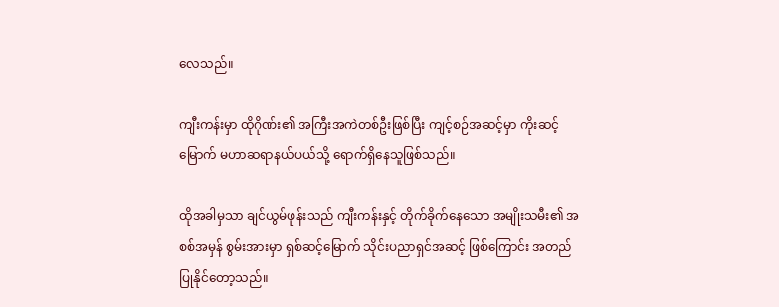လေသည်။

ကျီးကန်းမှာ ထိုဂိုဏ်း၏ အကြီးအကဲတစ်ဦးဖြစ်ပြီး ကျင့်စဉ်အဆင့်မှာ ကိုးဆင့်မြောက် မဟာဆရာနယ်ပယ်သို့ ရောက်ရှိနေသူဖြစ်သည်။

ထိုအခါမှသာ ချင်ယွမ်ဖုန်းသည် ကျီးကန်းနှင့် တိုက်ခိုက်နေသော အမျိုးသမီး၏ အစစ်အမှန် စွမ်းအားမှာ ရှစ်ဆင့်မြောက် သိုင်းပညာရှင်အဆင့် ဖြစ်ကြောင်း အတည်ပြုနိုင်တော့သည်။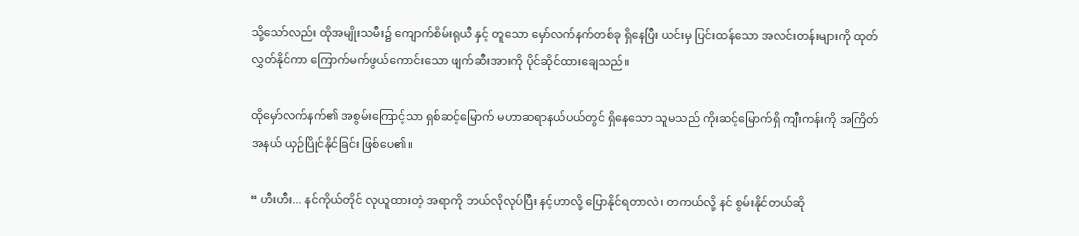သို့သော်လည်း ထိုအမျိုးသမီး၌ ကျောက်စိမ်းရုယီ နှင့် တူသော မှော်လက်နက်တစ်ခု ရှိနေပြီး ယင်းမှ ပြင်းထန်သော အလင်းတန်းများကို ထုတ်လွှတ်နိုင်ကာ ကြောက်မက်ဖွယ်ကောင်းသော ဖျက်ဆီးအားကို ပိုင်ဆိုင်ထားချေသည်။

ထိုမှော်လက်နက်၏ အစွမ်းကြောင့်သာ ရှစ်ဆင့်မြောက် မဟာဆရာနယ်ပယ်တွင် ရှိနေသော သူမသည် ကိုးဆင့်မြောက်ရှိ ကျီးကန်းကို အကြိတ်အနယ် ယှဉ်ပြိုင်နိုင်ခြင်း ဖြစ်ပေ၏။

“ ဟီးဟီး... နင်ကိုယ်တိုင် လုယူထားတဲ့ အရာကို ဘယ်လိုလုပ်ပြီး နင့်ဟာလို့ ပြောနိုင်ရတာလဲ၊ တကယ်လို့ နင် စွမ်းနိုင်တယ်ဆို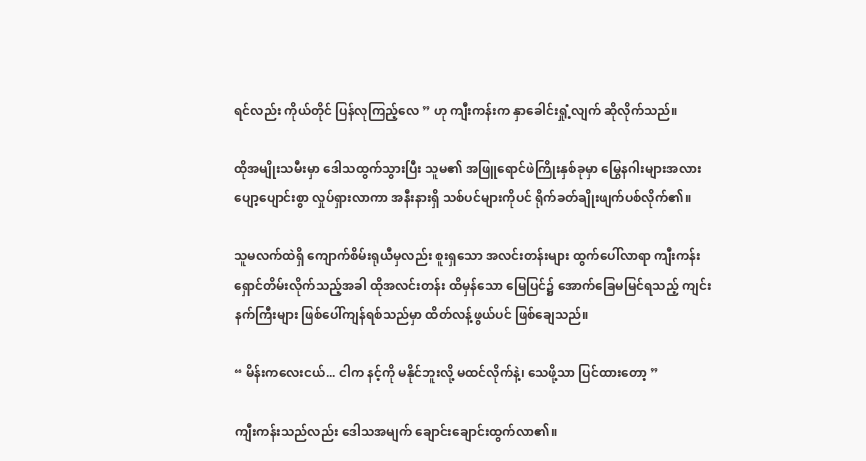ရင်လည်း ကိုယ်တိုင် ပြန်လုကြည့်လေ ” ဟု ကျီးကန်းက နှာခေါင်းရှုံ့လျက် ဆိုလိုက်သည်။

ထိုအမျိုးသမီးမှာ ဒေါသထွက်သွားပြီး သူမ၏ အဖြူရောင်ဖဲကြိုးနှစ်ခုမှာ မြွေနဂါးများအလား ပျော့ပျောင်းစွာ လှုပ်ရှားလာကာ အနီးနားရှိ သစ်ပင်များကိုပင် ရိုက်ခတ်ချိုးဖျက်ပစ်လိုက်၏။

သူမလက်ထဲရှိ ကျောက်စိမ်းရုယီမှလည်း စူးရှသော အလင်းတန်းများ ထွက်ပေါ်လာရာ ကျီးကန်း ရှောင်တိမ်းလိုက်သည့်အခါ ထိုအလင်းတန်း ထိမှန်သော မြေပြင်၌ အောက်ခြေမမြင်ရသည့် ကျင်းနက်ကြီးများ ဖြစ်ပေါ်ကျန်ရစ်သည်မှာ ထိတ်လန့်ဖွယ်ပင် ဖြစ်ချေသည်။

“ မိန်းကလေးငယ်... ငါက နင့်ကို မနိုင်ဘူးလို့ မထင်လိုက်နဲ့၊ သေဖို့သာ ပြင်ထားတော့ ”

ကျီးကန်းသည်လည်း ဒေါသအမျက် ချောင်းချောင်းထွက်လာ၏။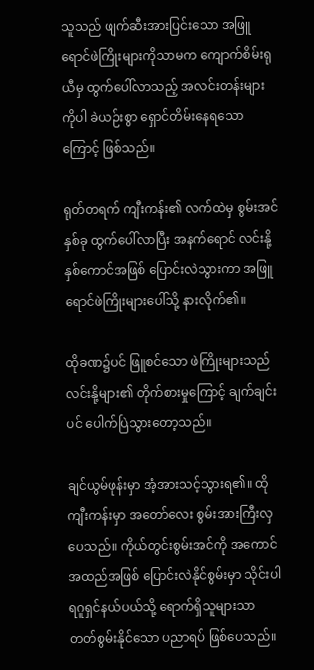သူသည် ဖျက်ဆီးအားပြင်းသော အဖြူရောင်ဖဲကြိုးများကိုသာမက ကျောက်စိမ်းရုယီမှ ထွက်ပေါ်လာသည့် အလင်းတန်းများကိုပါ ခဲယဉ်းစွာ ရှောင်တိမ်းနေရသောကြောင့် ဖြစ်သည်။

ရုတ်တရက် ကျီးကန်း၏ လက်ထဲမှ စွမ်းအင်နှစ်ခု ထွက်ပေါ်လာပြီး အနက်ရောင် လင်းနို့နှစ်ကောင်အဖြစ် ပြောင်းလဲသွားကာ အဖြူရောင်ဖဲကြိုးများပေါ်သို့ နားလိုက်၏။

ထိုခဏ၌ပင် ဖြူစင်သော ဖဲကြိုးများသည် လင်းနို့များ၏ တိုက်စားမှုကြောင့် ချက်ချင်းပင် ပေါက်ပြဲသွားတော့သည်။

ချင်ယွမ်ဖုန်းမှာ အံ့အားသင့်သွားရ၏။ ထိုကျီးကန်းမှာ အတော်လေး စွမ်းအားကြီးလှပေသည်။ ကိုယ်တွင်းစွမ်းအင်ကို အကောင်အထည်အဖြစ် ပြောင်းလဲနိုင်စွမ်းမှာ သိုင်းပါရဂူရှင်နယ်ပယ်သို့ ရောက်ရှိသူများသာ တတ်စွမ်းနိုင်သော ပညာရပ် ဖြစ်ပေသည်။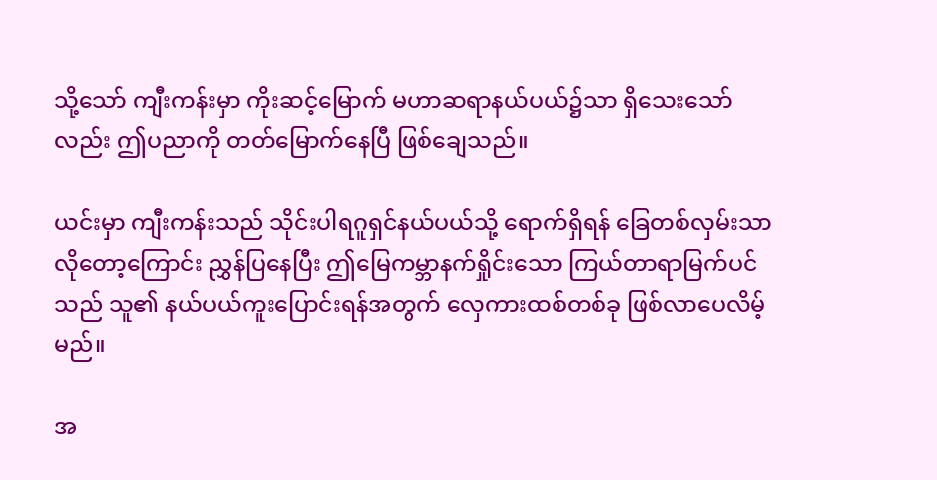သို့သော် ကျီးကန်းမှာ ကိုးဆင့်မြောက် မဟာဆရာနယ်ပယ်၌သာ ရှိသေးသော်လည်း ဤပညာကို တတ်မြောက်နေပြီ ဖြစ်ချေသည်။

ယင်းမှာ ကျီးကန်းသည် သိုင်းပါရဂူရှင်နယ်ပယ်သို့ ရောက်ရှိရန် ခြေတစ်လှမ်းသာ လိုတော့ကြောင်း ညွှန်ပြနေပြီး ဤမြေကမ္ဘာနက်ရှိုင်းသော ကြယ်တာရာမြက်ပင်သည် သူ၏ နယ်ပယ်ကူးပြောင်းရန်အတွက် လှေကားထစ်တစ်ခု ဖြစ်လာပေလိမ့်မည်။

အ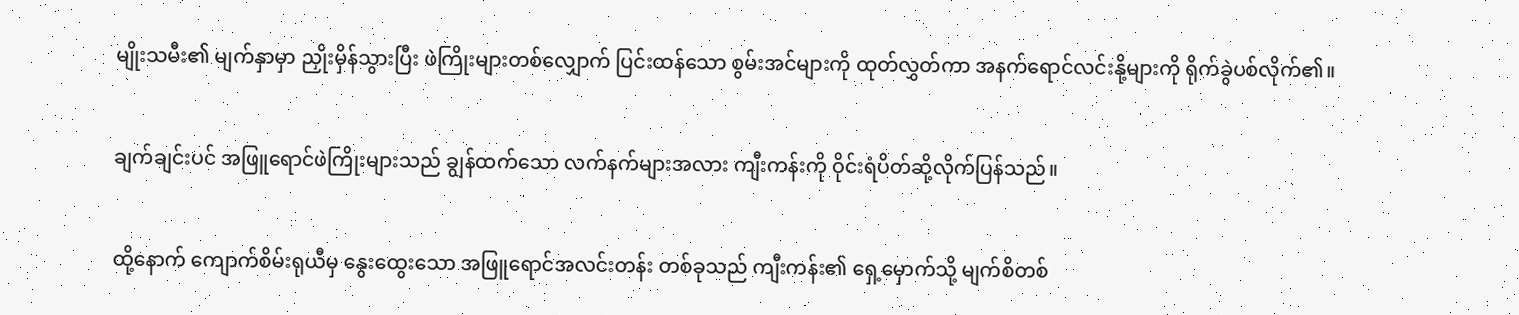မျိုးသမီး၏ မျက်နှာမှာ ညှိုးမှိန်သွားပြီး ဖဲကြိုးများတစ်လျှောက် ပြင်းထန်သော စွမ်းအင်များကို ထုတ်လွှတ်ကာ အနက်ရောင်လင်းနို့များကို ရိုက်ခွဲပစ်လိုက်၏။

ချက်ချင်းပင် အဖြူရောင်ဖဲကြိုးများသည် ချွန်ထက်သော လက်နက်များအလား ကျီးကန်းကို ဝိုင်းရံပိတ်ဆို့လိုက်ပြန်သည်။

ထို့နောက် ကျောက်စိမ်းရုယီမှ နွေးထွေးသော အဖြူရောင်အလင်းတန်း တစ်ခုသည် ကျီးကန်း၏ ရှေ့မှောက်သို့ မျက်စိတစ်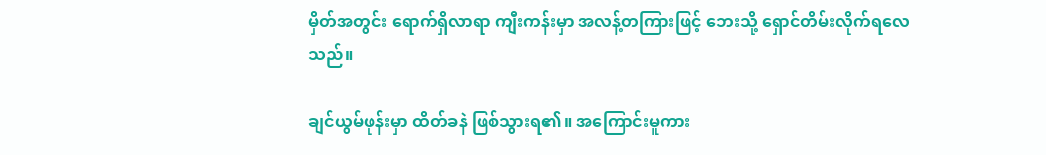မှိတ်အတွင်း ရောက်ရှိလာရာ ကျီးကန်းမှာ အလန့်တကြားဖြင့် ဘေးသို့ ရှောင်တိမ်းလိုက်ရလေသည်။

ချင်ယွမ်ဖုန်းမှာ ထိတ်ခနဲ ဖြစ်သွားရ၏။ အကြောင်းမူကား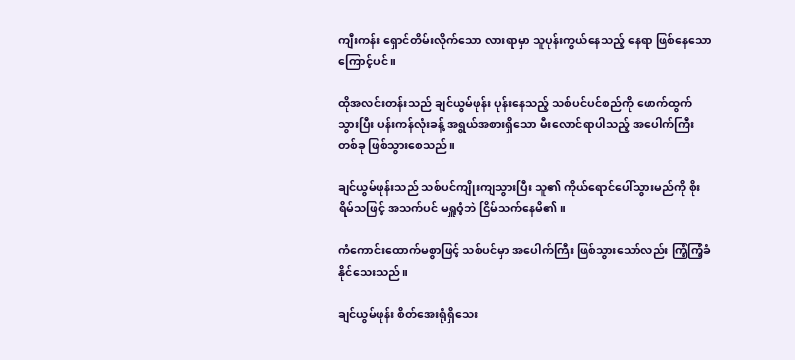ကျီးကန်း ရှောင်တိမ်းလိုက်သော လားရာမှာ သူပုန်းကွယ်နေသည့် နေရာ ဖြစ်နေသောကြောင့်ပင်။

ထိုအလင်းတန်းသည် ချင်ယွမ်ဖုန်း ပုန်းနေသည့် သစ်ပင်ပင်စည်ကို ဖောက်ထွက်သွားပြီး ပန်းကန်လုံးခန့် အရွယ်အစားရှိသော မီးလောင်ရာပါသည့် အပေါက်ကြီးတစ်ခု ဖြစ်သွားစေသည်။

ချင်ယွမ်ဖုန်းသည် သစ်ပင်ကျိုးကျသွားပြီး သူ၏ ကိုယ်ရောင်ပေါ်သွားမည်ကို စိုးရိမ်သဖြင့် အသက်ပင် မရှူဝံ့ဘဲ ငြိမ်သက်နေမိ၏။

ကံကောင်းထောက်မစွာဖြင့် သစ်ပင်မှာ အပေါက်ကြီး ဖြစ်သွားသော်လည်း ကြံ့ကြံ့ခံနိုင်သေးသည်။

ချင်ယွမ်ဖုန်း စိတ်အေးရုံရှိသေး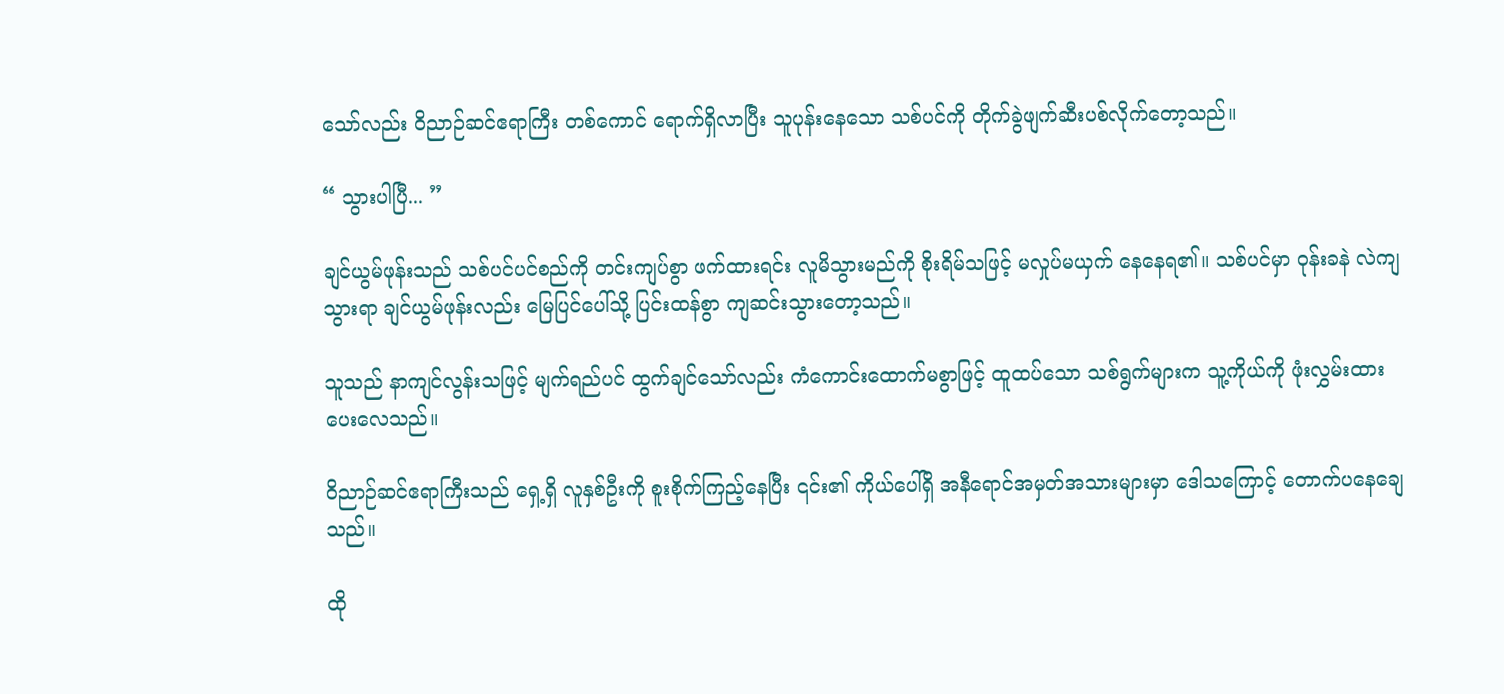သော်လည်း ဝိညာဉ်ဆင်ဧရာကြီး တစ်ကောင် ရောက်ရှိလာပြီး သူပုန်းနေသော သစ်ပင်ကို တိုက်ခွဲဖျက်ဆီးပစ်လိုက်တော့သည်။

“ သွားပါပြီ... ”

ချင်ယွမ်ဖုန်းသည် သစ်ပင်ပင်စည်ကို တင်းကျပ်စွာ ဖက်ထားရင်း လူမိသွားမည်ကို စိုးရိမ်သဖြင့် မလှုပ်မယှက် နေနေရ၏။ သစ်ပင်မှာ ဝုန်းခနဲ လဲကျသွားရာ ချင်ယွမ်ဖုန်းလည်း မြေပြင်ပေါ်သို့ ပြင်းထန်စွာ ကျဆင်းသွားတော့သည်။

သူသည် နာကျင်လွန်းသဖြင့် မျက်ရည်ပင် ထွက်ချင်သော်လည်း ကံကောင်းထောက်မစွာဖြင့် ထူထပ်သော သစ်ရွက်များက သူ့ကိုယ်ကို ဖုံးလွှမ်းထားပေးလေသည်။

ဝိညာဉ်ဆင်ဧရာကြီးသည် ရှေ့ရှိ လူနှစ်ဦးကို စူးစိုက်ကြည့်နေပြီး ၎င်း၏ ကိုယ်ပေါ်ရှိ အနီရောင်အမှတ်အသားများမှာ ဒေါသကြောင့် တောက်ပနေချေသည်။

ထို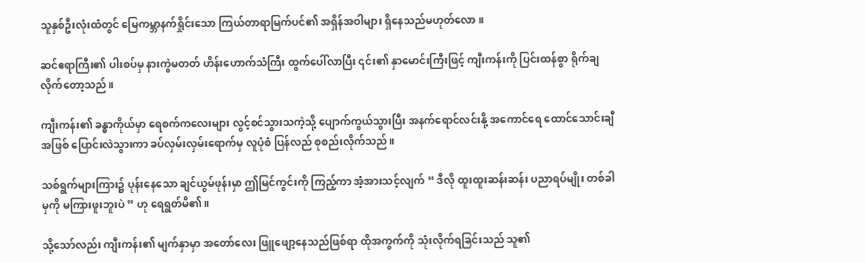သူနှစ်ဦးလုံးထံတွင် မြေကမ္ဘာနက်ရှိုင်းသော ကြယ်တာရာမြက်ပင်၏ အရှိန်အဝါများ ရှိနေသည်မဟုတ်လော။

ဆင်ဧရာကြီး၏ ပါးစပ်မှ နားကွဲမတတ် ဟိန်းဟောက်သံကြီး ထွက်ပေါ်လာပြီး ၎င်း၏ နှာမောင်းကြီးဖြင့် ကျီးကန်းကို ပြင်းထန်စွာ ရိုက်ချလိုက်တော့သည်။

ကျီးကန်း၏ ခန္ဓာကိုယ်မှာ ရေစက်ကလေးများ လွင့်စင်သွားသကဲ့သို့ ပျောက်ကွယ်သွားပြီး အနက်ရောင်လင်းနို့ အကောင်ရေ ထောင်သောင်းချီအဖြစ် ပြောင်းလဲသွားကာ ခပ်လှမ်းလှမ်းရောက်မှ လူပုံစံ ပြန်လည် စုစည်းလိုက်သည်။

သစ်ရွက်များကြား၌ ပုန်းနေသော ချင်ယွမ်ဖုန်းမှာ ဤမြင်ကွင်းကို ကြည့်ကာ အံ့အားသင့်လျက် “ ဒီလို ထူးထူးဆန်းဆန်း ပညာရပ်မျိုး တစ်ခါမှကို မကြားဖူးဘူးပဲ ” ဟု ရေရွတ်မိ၏။

သို့သော်လည်း ကျီးကန်း၏ မျက်နှာမှာ အတော်လေး ဖြူဖျော့နေသည်ဖြစ်ရာ ထိုအကွက်ကို သုံးလိုက်ရခြင်းသည် သူ၏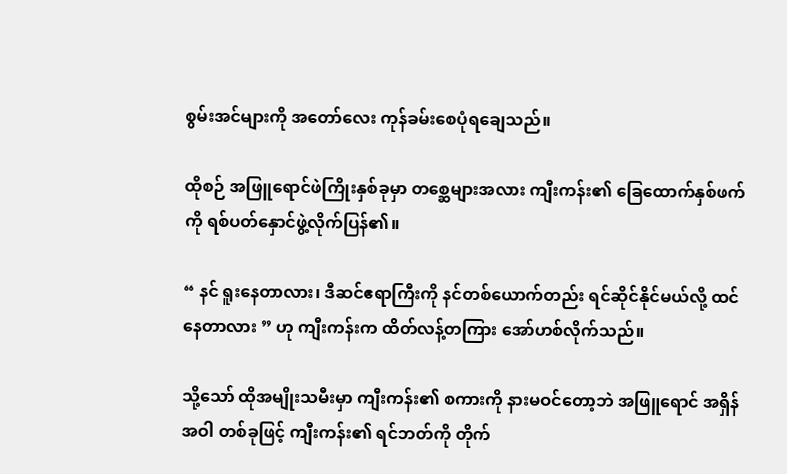စွမ်းအင်များကို အတော်လေး ကုန်ခမ်းစေပုံရချေသည်။

ထိုစဉ် အဖြူရောင်ဖဲကြိုးနှစ်ခုမှာ တစ္ဆေများအလား ကျီးကန်း၏ ခြေထောက်နှစ်ဖက်ကို ရစ်ပတ်နှောင်ဖွဲ့လိုက်ပြန်၏။

“ နင် ရူးနေတာလား၊ ဒီဆင်ဧရာကြီးကို နင်တစ်ယောက်တည်း ရင်ဆိုင်နိုင်မယ်လို့ ထင်နေတာလား ” ဟု ကျီးကန်းက ထိတ်လန့်တကြား အော်ဟစ်လိုက်သည်။

သို့သော် ထိုအမျိုးသမီးမှာ ကျီးကန်း၏ စကားကို နားမဝင်တော့ဘဲ အဖြူရောင် အရှိန်အဝါ တစ်ခုဖြင့် ကျီးကန်း၏ ရင်ဘတ်ကို တိုက်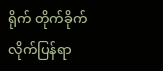ရိုက် တိုက်ခိုက်လိုက်ပြန်ရာ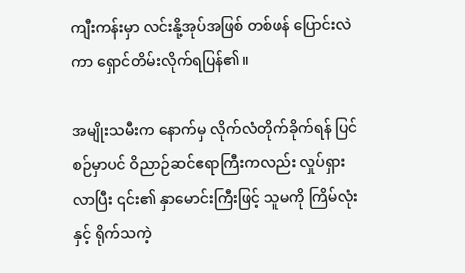ကျီးကန်းမှာ လင်းနို့အုပ်အဖြစ် တစ်ဖန် ပြောင်းလဲကာ ရှောင်တိမ်းလိုက်ရပြန်၏။

အမျိုးသမီးက နောက်မှ လိုက်လံတိုက်ခိုက်ရန် ပြင်စဉ်မှာပင် ဝိညာဉ်ဆင်ဧရာကြီးကလည်း လှုပ်ရှားလာပြီး ၎င်း၏ နှာမောင်းကြီးဖြင့် သူမကို ကြိမ်လုံးနှင့် ရိုက်သကဲ့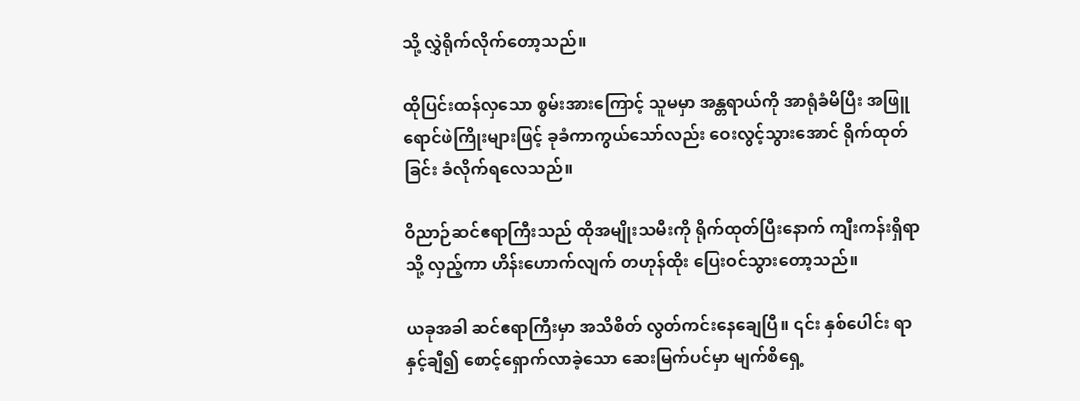သို့ လွှဲရိုက်လိုက်တော့သည်။

ထိုပြင်းထန်လှသော စွမ်းအားကြောင့် သူမမှာ အန္တရာယ်ကို အာရုံခံမိပြီး အဖြူရောင်ဖဲကြိုးများဖြင့် ခုခံကာကွယ်သော်လည်း ဝေးလွင့်သွားအောင် ရိုက်ထုတ်ခြင်း ခံလိုက်ရလေသည်။

ဝိညာဉ်ဆင်ဧရာကြီးသည် ထိုအမျိုးသမီးကို ရိုက်ထုတ်ပြီးနောက် ကျီးကန်းရှိရာသို့ လှည့်ကာ ဟိန်းဟောက်လျက် တဟုန်ထိုး ပြေးဝင်သွားတော့သည်။

ယခုအခါ ဆင်ဧရာကြီးမှာ အသိစိတ် လွတ်ကင်းနေချေပြီ။ ၎င်း နှစ်ပေါင်း ရာနှင့်ချီ၍ စောင့်ရှောက်လာခဲ့သော ဆေးမြက်ပင်မှာ မျက်စိရှေ့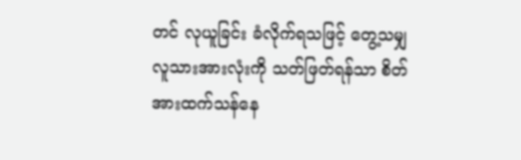တင် လုယူခြင်း ခံလိုက်ရသဖြင့် တွေ့သမျှ လူသားအားလုံးကို သတ်ဖြတ်ရန်သာ စိတ်အားထက်သန်နေ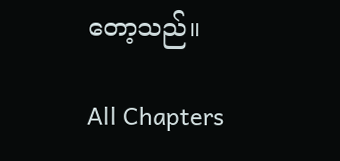တော့သည်။

All Chapters